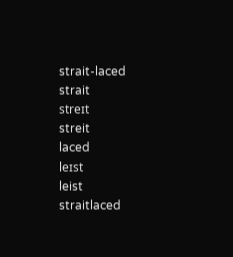strait-laced
strait
streɪt
streit
laced
leɪst
leist
straitlaced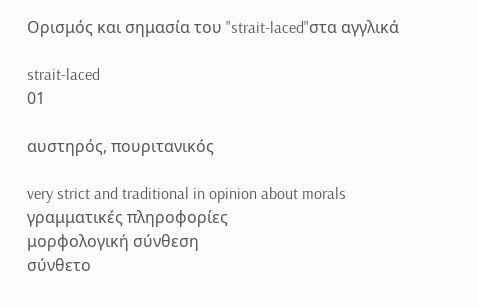Ορισμός και σημασία του "strait-laced"στα αγγλικά

strait-laced
01

αυστηρός, πουριτανικός

very strict and traditional in opinion about morals
γραμματικές πληροφορίες
μορφολογική σύνθεση
σύνθετο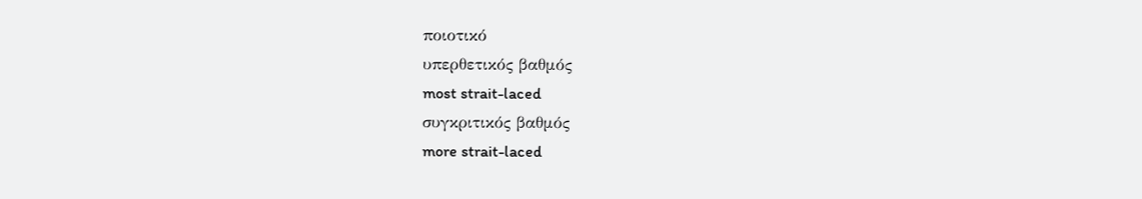ποιοτικό
υπερθετικός βαθμός
most strait-laced
συγκριτικός βαθμός
more strait-laced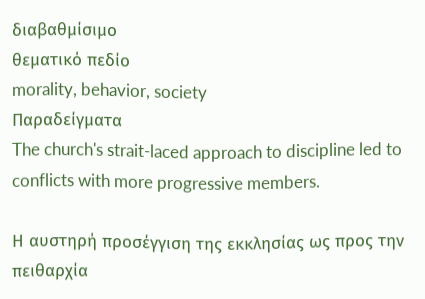διαβαθμίσιμο
θεματικό πεδίο
morality, behavior, society
Παραδείγματα
The church's strait-laced approach to discipline led to conflicts with more progressive members.

Η αυστηρή προσέγγιση της εκκλησίας ως προς την πειθαρχία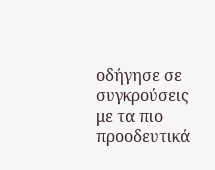οδήγησε σε συγκρούσεις με τα πιο προοδευτικά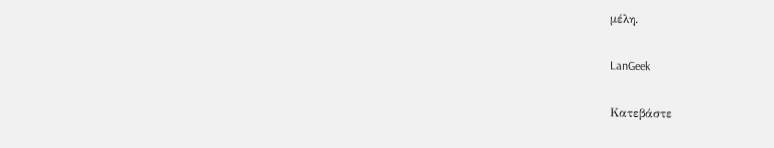μέλη.

LanGeek

Κατεβάστε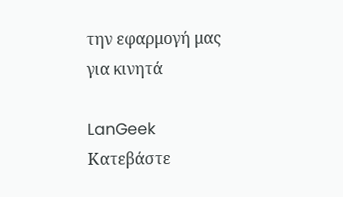την εφαρμογή μας για κινητά

LanGeek
Κατεβάστε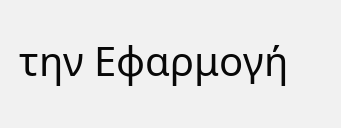την Εφαρμογή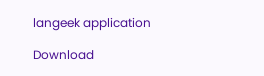langeek application

Download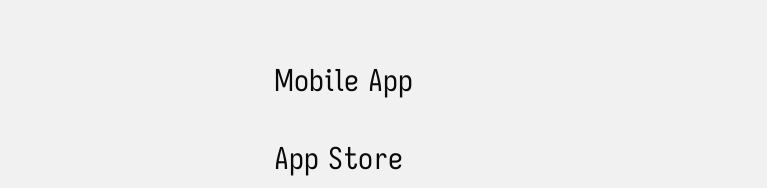Mobile App

App Store